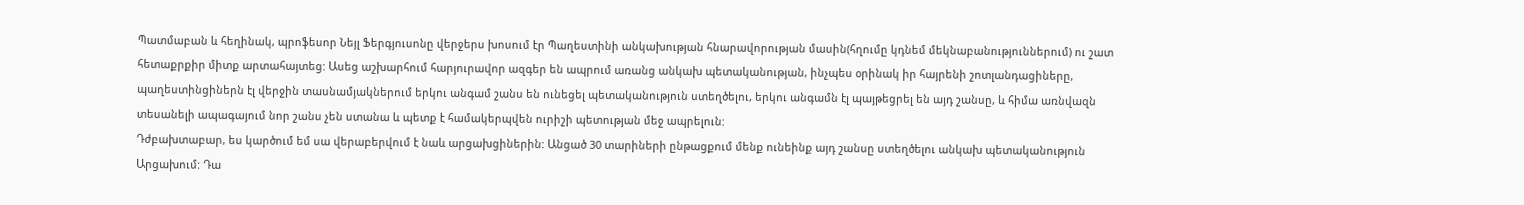Պատմաբան և հեղինակ, պրոֆեսոր Նեյլ Ֆերգյուսոնը վերջերս խոսում էր Պաղեստինի անկախության հնարավորության մասին(հղումը կդնեմ մեկնաբանություններում) ու շատ հետաքրքիր միտք արտահայտեց: Ասեց աշխարհում հարյուրավոր ազգեր են ապրում առանց անկախ պետականության, ինչպես օրինակ իր հայրենի շոտլանդացիները, պաղեստինցիներն էլ վերջին տասնամյակներում երկու անգամ շանս են ունեցել պետականություն ստեղծելու, երկու անգամն էլ պայթեցրել են այդ շանսը, և հիմա առնվազն տեսանելի ապագայում նոր շանս չեն ստանա և պետք է համակերպվեն ուրիշի պետության մեջ ապրելուն:
Դժբախտաբար, ես կարծում եմ սա վերաբերվում է նաև արցախցիներին: Անցած 30 տարիների ընթացքում մենք ունեինք այդ շանսը ստեղծելու անկախ պետականություն Արցախում: Դա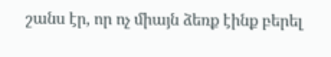շանս էր, որ ոչ միայն ձեռք էինք բերել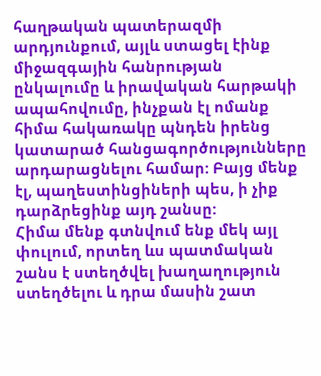հաղթական պատերազմի արդյունքում, այլև ստացել էինք միջազգային հանրության ընկալումը և իրավական հարթակի ապահովումը, ինչքան էլ ոմանք հիմա հակառակը պնդեն իրենց կատարած հանցագործությունները արդարացնելու համար: Բայց մենք էլ, պաղեստինցիների պես, ի չիք դարձրեցինք այդ շանսը:
Հիմա մենք գտնվում ենք մեկ այլ փուլում, որտեղ ևս պատմական շանս է ստեղծվել խաղաղություն ստեղծելու և դրա մասին շատ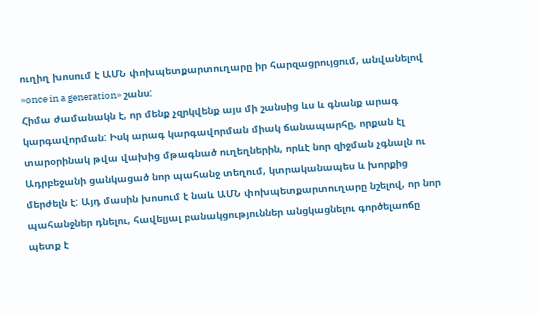ուղիղ խոսում է ԱՄՆ փոխպետքարտուղարը իր հարզացրույցում, անվանելով »once in a generation» շանս:
Հիմա ժամանակն է, որ մենք չզրկվենք այս մի շանսից ևս և գնանք արագ կարգավորման: Իսկ արագ կարգավորման միակ ճանապարհը, որքան էլ տարօրինակ թվա վախից մթագնած ուղեղներին, որևէ նոր զիջման չգնալն ու Ադրբեջանի ցանկացած նոր պահանջ տեղում, կտրականապես և խորքից մերժելն է: Այդ մասին խոսում է նաև ԱՄՆ փոխպետքարտուղարը նշելով, որ նոր պահանջներ դնելու, հավելյալ բանակցություններ անցկացնելու գործելաոճը պետք է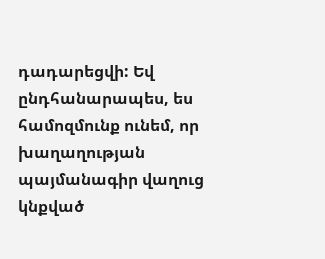դադարեցվի: Եվ ընդհանարապես, ես համոզմունք ունեմ, որ խաղաղության պայմանագիր վաղուց կնքված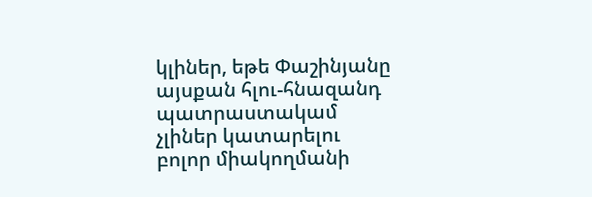կլիներ, եթե Փաշինյանը այսքան հլու-հնազանդ պատրաստակամ չլիներ կատարելու բոլոր միակողմանի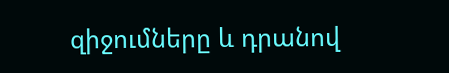զիջումները և դրանով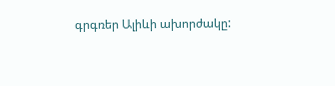գրգռեր Ալիևի ախորժակը: